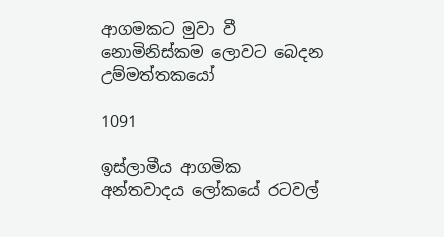ආගමකට මුවා වී නොමිනිස්කම ලොවට බෙදන උම්මත්තකයෝ

1091

ඉස්ලාමීය ආගමික අන්තවාදය ලෝකයේ රටවල්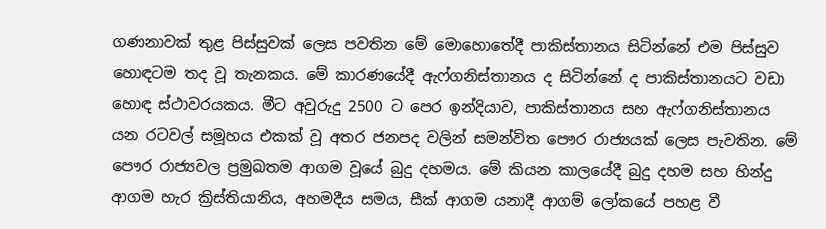ගණනාවක් තුළ පිස්සුවක් ලෙස පවතින මේ මොහොතේදී පාකිස්තානය සිටින්නේ එම පිස්සුව හොඳටම තද වූ තැනකය. මේ කාරණයේදී ඇෆ්ගනිස්තානය ද සිටින්නේ ද පාකිස්තානයට වඩා හොඳ ස්ථාවරයකය. මීට අවුරුදු 2500 ට පෙර ඉන්දියාව, පාකිස්තානය සහ ඇෆ්ගනිස්තානය යන රටවල් සමූහය එකක් වූ අතර ජනපද වලින් සමන්විත පෞර රාජ්‍යයක් ලෙස පැවතින. මේ පෞර රාජ්‍යවල ප්‍රමුඛතම ආගම වූයේ බුදු දහමය. මේ කියන කාලයේදී බුදු දහම සහ හින්දු ආගම හැර ක්‍රිස්තියානිය, අහමදීය සමය, සීක් ආගම යනාදී ආගම් ලෝකයේ පහළ වී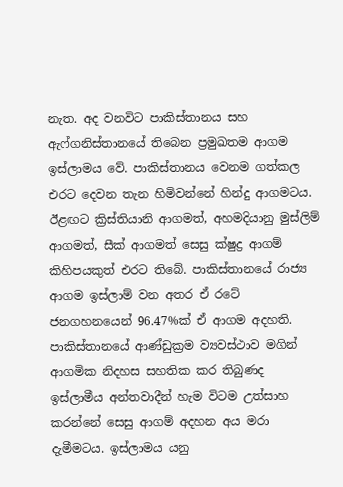නැත. අද වනවිට පාකිස්තානය සහ ඇෆ්ගනිස්තානයේ තිබෙන ප්‍රමුඛතම ආගම ඉස්ලාමය වේ. පාකිස්තානය වෙනම ගත්කල එරට දෙවන තැන හිමිවන්නේ හින්දු ආගමටය. ඊළඟට ක්‍රිස්තියානි ආගමත්, අහමදියානු මුස්ලිම් ආගමත්, සීක් ආගමත් සෙසු ක්ෂුද්‍ර ආගම් කිහිපයකුත් එරට තිබේ. පාකිස්තානයේ රාජ්‍ය ආගම ඉස්ලාම් වන අතර ඒ රටේ ජනගහනයෙන් 96.47%ක් ඒ ආගම අදහති. පාකිස්තානයේ ආණ්ඩුක්‍රම ව්‍යවස්ථාව මගින් ආගමික නිදහස සහතික කර තිබුණද ඉස්ලාමීය අන්තවාදීන් හැම විටම උත්සාහ කරන්නේ සෙසු ආගම් අදහන අය මරා දැමීමටය. ඉස්ලාමය යනු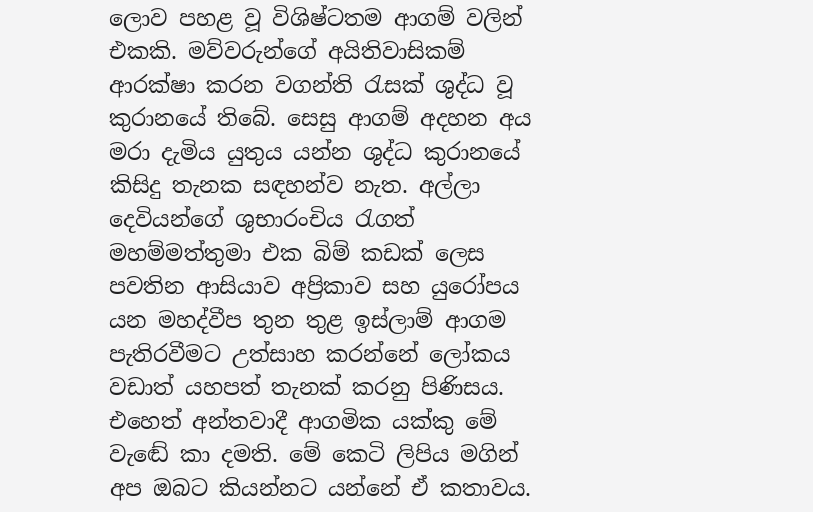ලොව පහළ වූ විශිෂ්ටතම ආගම් වලින් එකකි. මව්වරුන්ගේ අයිතිවාසිකම් ආරක්ෂා කරන වගන්ති රැසක් ශුද්ධ වූ කුරානයේ තිබේ. සෙසු ආගම් අදහන අය මරා දැමිය යුතුය යන්න ශුද්ධ කුරානයේ කිසිදු තැනක සඳහන්ව නැත. අල්ලා දෙවියන්ගේ ශුභාරංචිය රැගත් මහම්මත්තුමා එක බිම් කඩක් ලෙස පවතින ආසියාව අප්‍රිකාව සහ යුරෝපය යන මහද්වීප තුන තුළ ඉස්ලාම් ආගම පැතිරවීමට උත්සාහ කරන්නේ ලෝකය වඩාත් යහපත් තැනක් කරනු පිණිසය. එහෙත් අන්තවාදී ආගමික යක්කු මේ වැඬේ කා දමති. මේ කෙටි ලිපිය මගින් අප ඔබට කියන්නට යන්නේ ඒ කතාවය.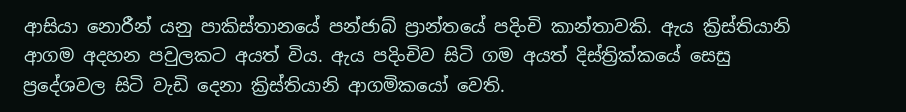ආසියා නොරීන් යනු පාකිස්තානයේ පන්ජාබ් ප්‍රාන්තයේ පදිංචි කාන්තාවකි. ඇය ක්‍රිස්තියානි ආගම අදහන පවුලකට අයත් විය. ඇය පදිංචිව සිටි ගම අයත් දිස්ත්‍රික්කයේ සෙසු ප්‍රදේශවල සිටි වැඩි දෙනා ක්‍රිස්තියානි ආගමිකයෝ වෙති.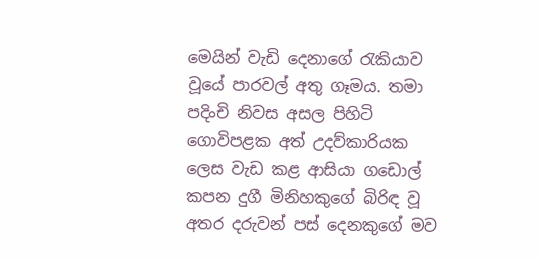මෙයින් වැඩි දෙනාගේ රැකියාව වූයේ පාරවල් අතු ගෑමය. තමා පදිංචි නිවස අසල පිහිටි ගොවිපළක අත් උදව්කාරියක ලෙස වැඩ කළ ආසියා ගඩොල් කපන දුගී මිනිහකුගේ බිරිඳ වූ අතර දරුවන් පස් දෙනකුගේ මව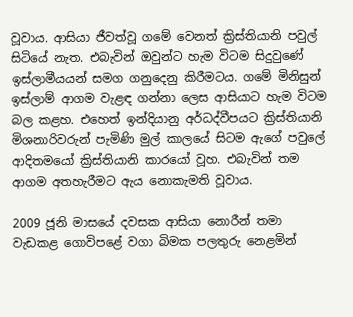වූවාය. ආසියා ජීවත්වූ ගමේ වෙනත් ක්‍රිස්තියානි පවුල් සිටියේ නැත. එබැවින් ඔවුන්ට හැම විටම සිදුවුණේ ඉස්ලාමීයයන් සමග ගනුදෙනු කිරීමටය. ගමේ මිනිසුන් ඉස්ලාම් ආගම වැළඳ ගන්නා ලෙස ආසියාට හැම විටම බල කළහ. එහෙත් ඉන්දියානු අර්ධද්වීපයට ක්‍රිස්තියානි මිශනාරිවරුන් පැමිණි මුල් කාලයේ සිටම ඇගේ පවුලේ ආදිතමයෝ ක්‍රිස්තියානි කාරයෝ වූහ. එබැවින් තම ආගම අතහැරීමට ඇය නොකැමති වූවාය.

2009 ජූනි මාසයේ දවසක ආසියා නොරීන් තමා වැඩකළ ගොවිපළේ වගා බිමක පලතුරු නෙළමින්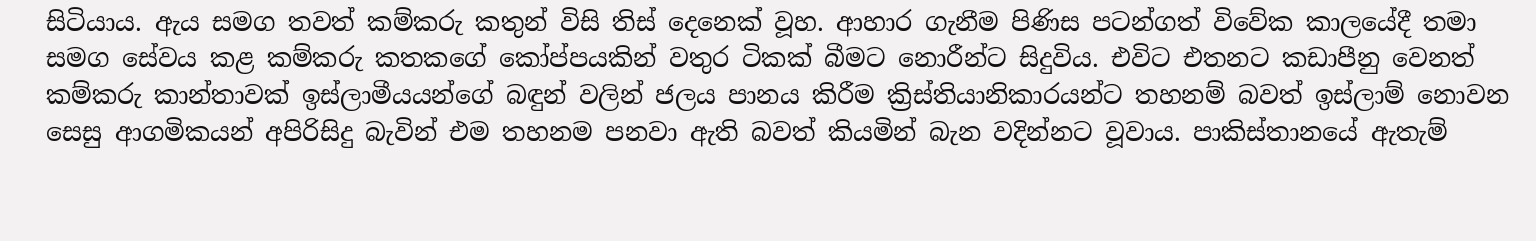සිටියාය. ඇය සමග තවත් කම්කරු කතුන් විසි තිස් දෙනෙක් වූහ. ආහාර ගැනීම පිණිස පටන්ගත් විවේක කාලයේදී තමා සමග සේවය කළ කම්කරු කතකගේ කෝප්පයකින් වතුර ටිකක් බීමට නොරීන්ට සිදුවිය. එවිට එතනට කඩාපීනු වෙනත් කම්කරු කාන්තාවක් ඉස්ලාමීයයන්ගේ බඳුන් වලින් ජලය පානය කිරීම ක්‍රිස්තියානිකාරයන්ට තහනම් බවත් ඉස්ලාම් නොවන සෙසු ආගමිකයන් අපිරිසිදු බැවින් එම තහනම පනවා ඇති බවත් කියමින් බැන වදින්නට වූවාය. පාකිස්තානයේ ඇතැම්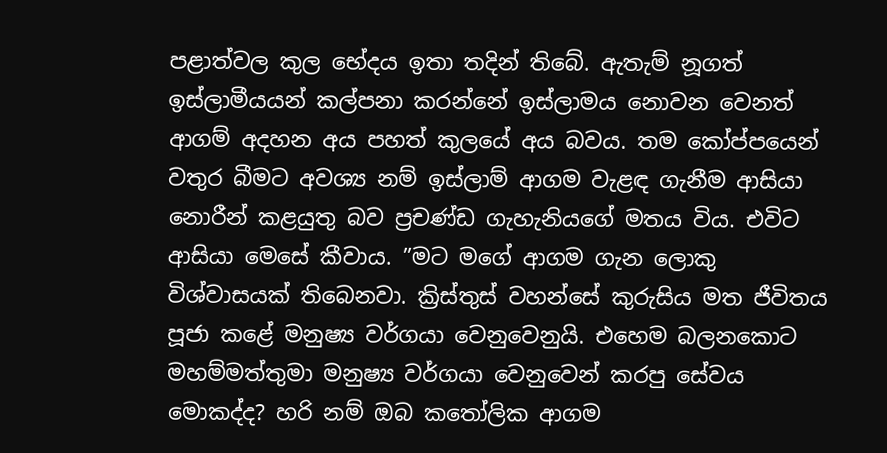පළාත්වල කුල භේදය ඉතා තදින් තිබේ. ඇතැම් නූගත් ඉස්ලාමීයයන් කල්පනා කරන්නේ ඉස්ලාමය නොවන වෙනත් ආගම් අදහන අය පහත් කුලයේ අය බවය. තම කෝප්පයෙන් වතුර බීමට අවශ්‍ය නම් ඉස්ලාම් ආගම වැළඳ ගැනීම ආසියා නොරීන් කළයුතු බව ප්‍රචණ්ඩ ගැහැනියගේ මතය විය. එවිට ආසියා මෙසේ කීවාය. ”මට මගේ ආගම ගැන ලොකු විශ්වාසයක් තිබෙනවා. ක්‍රිස්තුස් වහන්සේ කුරුසිය මත ජීවිතය පූජා කළේ මනුෂ්‍ය වර්ගයා වෙනුවෙනුයි. එහෙම බලනකොට මහම්මත්තුමා මනුෂ්‍ය වර්ගයා වෙනුවෙන් කරපු සේවය මොකද්ද? හරි නම් ඔබ කතෝලික ආගම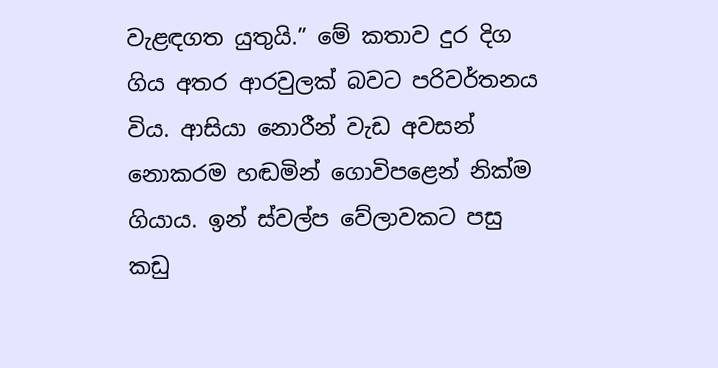වැළඳගත යුතුයි.” මේ කතාව දුර දිග ගිය අතර ආරවුලක් බවට පරිවර්තනය විය. ආසියා නොරීන් වැඩ අවසන් නොකරම හඬමින් ගොවිපළෙන් නික්ම ගියාය. ඉන් ස්වල්ප වේලාවකට පසු කඩු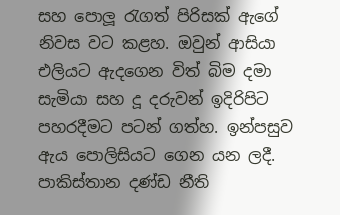සහ පොලූ රැගත් පිරිසක් ඇගේ නිවස වට කළහ. ඔවුන් ආසියා එලියට ඇදගෙන විත් බිම දමා සැමියා සහ දූ දරුවන් ඉදිරිපිට පහරදීමට පටන් ගත්හ. ඉන්පසුව ඇය පොලිසියට ගෙන යන ලදී. පාකිස්තාන දණ්ඩ නීති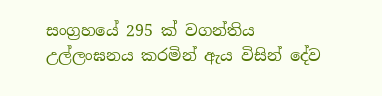සංග්‍රහයේ 295 ක්‍ වගන්තිය උල්ලංඝනය කරමින් ඇය විසින් දේව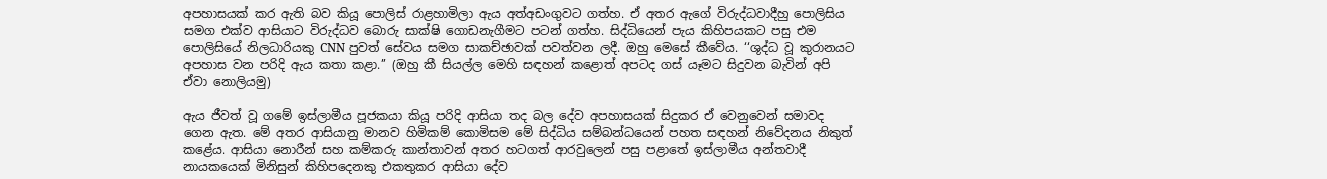අපහාසයක් කර ඇති බව කියූ පොලිස් රාළහාමිලා ඇය අත්අඩංගුවට ගත්හ. ඒ අතර ඇගේ විරුද්ධවාදීහු පොලිසිය සමග එක්ව ආසියාට විරුද්ධව බොරු සාක්ෂි ගොඩනැගීමට පටන් ගත්හ. සිද්ධියෙන් පැය කිහිපයකට පසු එම පොලිසියේ නිලධාරියකු CNN පුවත් සේවය සමග සාකච්ඡාවක් පවත්වන ලදී. ඔහු මෙසේ කීවේය. ‘‘ශුද්ධ වූ කුරානයට අපහාස වන පරිදි ඇය කතා කළා.’’ (ඔහු කී සියල්ල මෙහි සඳහන් කළොත් අපටද ගස් යෑමට සිදුවන බැවින් අපි ඒවා නොලියමු)

ඇය ජීවත් වූ ගමේ ඉස්ලාමීය පූජකයා කියූ පරිදි ආසියා තද බල දේව අපහාසයක් සිදුකර ඒ වෙනුවෙන් සමාවද ගෙන ඇත. මේ අතර ආසියානු මානව හිමිකම් කොමිසම මේ සිද්ධිය සම්බන්ධයෙන් පහත සඳහන් නිවේදනය නිකුත් කළේය. ආසියා නොරීන් සහ කම්කරු කාන්තාවන් අතර හටගත් ආරවුලෙන් පසු පළාතේ ඉස්ලාමීය අන්තවාදී නායකයෙක් මිනිසුන් කිහිපදෙනකු එකතුකර ආසියා දේව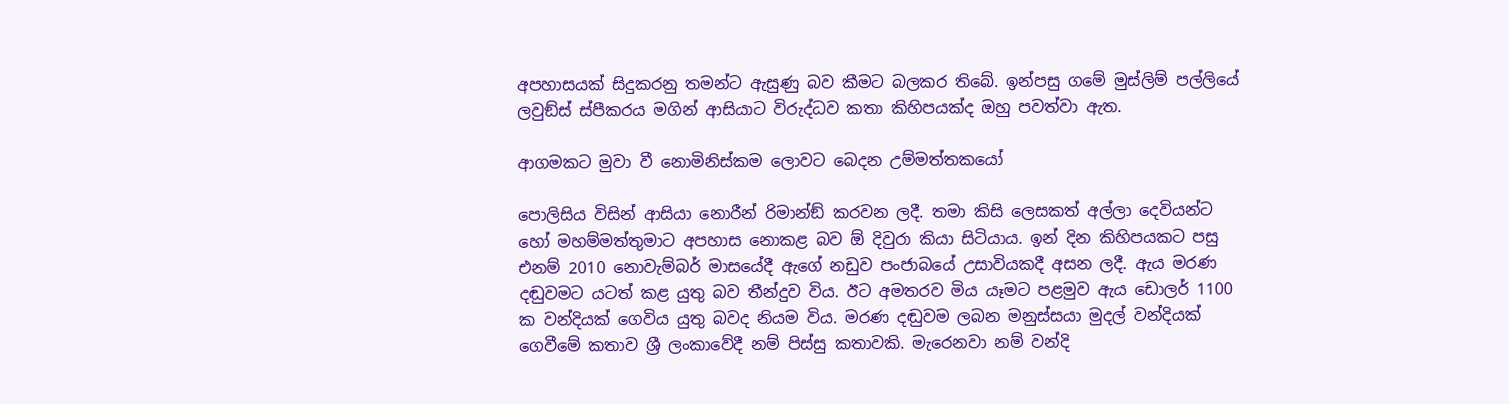අපහාසයක් සිදුකරනු තමන්ට ඇසුණු බව කීමට බලකර තිබේ. ඉන්පසු ගමේ මුස්ලිම් පල්ලියේ ලවුඞ්ස් ස්පීකරය මගින් ආසියාට විරුද්ධව කතා කිහිපයක්ද ඔහු පවත්වා ඇත.

ආගමකට මුවා වී නොමිනිස්කම ලොවට බෙදන උම්මත්තකයෝ

පොලිසිය විසින් ආසියා නොරීන් රිමාන්ඞ් කරවන ලදී. තමා කිසි ලෙසකත් අල්ලා දෙවියන්ට හෝ මහම්මත්තුමාට අපහාස නොකළ බව ඕ දිවුරා කියා සිටියාය. ඉන් දින කිහිපයකට පසු එනම් 2010 නොවැම්බර් මාසයේදී ඇගේ නඩුව පංජාබයේ උසාවියකදී අසන ලදී. ඇය මරණ දඬුවමට යටත් කළ යුතු බව තීන්දුව විය. ඊට අමතරව මිය යෑමට පළමුව ඇය ඩොලර් 1100 ක වන්දියක් ගෙවිය යුතු බවද නියම විය. මරණ දඬුවම ලබන මනුස්සයා මුදල් වන්දියක් ගෙවීමේ කතාව ශ්‍රී ලංකාවේදී නම් පිස්සු කතාවකි. මැරෙනවා නම් වන්දි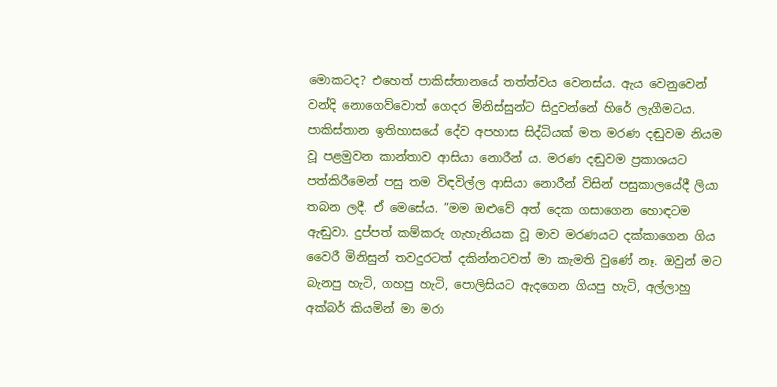මොකටද? එහෙත් පාකිස්තානයේ තත්ත්වය වෙනස්ය. ඇය වෙනුවෙන් වන්දි නොගෙව්වොත් ගෙදර මිනිස්සුන්ට සිදුවන්නේ හිරේ ලැගීමටය. පාකිස්තාන ඉතිහාසයේ දේව අපහාස සිද්ධියක් මත මරණ දඬුවම නියම වූ පළමුවන කාන්තාව ආසියා නොරීන් ය. මරණ දඬුවම ප්‍රකාශයට පත්කිරීමෙන් පසු තම විඳවිල්ල ආසියා නොරීන් විසින් පසුකාලයේදී ලියා තබන ලදී. ඒ මෙසේය. ”මම ඔළුවේ අත් දෙක ගසාගෙන හොඳටම ඇඬුවා. දුප්පත් කම්කරු ගැහැනියක වූ මාව මරණයට දක්කාගෙන ගිය වෛරී මිනිසුන් තවදුරටත් දකින්නටවත් මා කැමති වුණේ නෑ. ඔවුන් මට බැනපු හැටි, ගහපු හැටි, පොලිසියට ඇදගෙන ගියපු හැටි, අල්ලාහු අක්බර් කියමින් මා මරා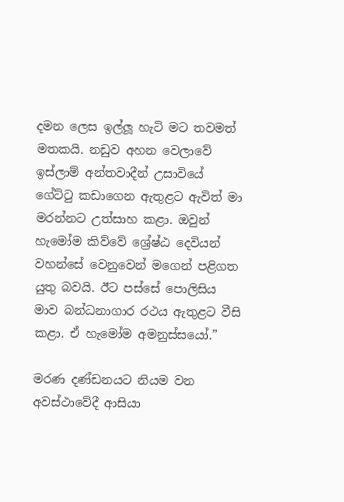දමන ලෙස ඉල්ලූ හැටි මට තවමත් මතකයි. නඩුව අහන වෙලාවේ ඉස්ලාම් අන්තවාදීන් උසාවියේ ගේට්ටු කඩාගෙන ඇතුළට ඇවිත් මා මරන්නට උත්සාහ කළා. ඔවුන් හැමෝම කිව්වේ ශ්‍රේෂ්ඨ දෙවියන් වහන්සේ වෙනුවෙන් මගෙන් පළිගත යුතු බවයි. ඊට පස්සේ පොලිසිය මාව බන්ධනාගාර රථය ඇතුළට වීසි කළා. ඒ හැමෝම අමනුස්සයෝ.”

මරණ දණ්ඩනයට නියම වන අවස්ථාවේදී ආසියා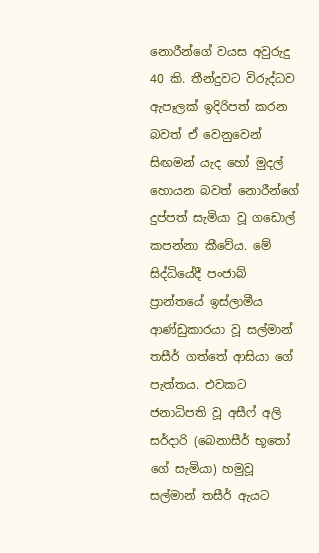නොරීන්ගේ වයස අවුරුදු 40 කි. තීන්දුවට විරුද්ධව ඇපෑලක් ඉදිරිපත් කරන බවත් ඒ වෙනුවෙන් සිඟමන් යැද හෝ මුදල් හොයන බවත් නොරීන්ගේ දුප්පත් සැමියා වූ ගඩොල් කපන්නා කීවේය. මේ සිද්ධියේදී පංජාබ් ප්‍රාන්තයේ ඉස්ලාමීය ආණ්ඩුකාරයා වූ සල්මාන් තසීර් ගත්තේ ආසියා ගේ පැත්තය. එවකට ජනාධිපති වූ අසීෆ් අලි සර්දාරි (බෙනාසීර් භූතෝ ගේ සැමියා) හමුවූ සල්මාන් තසීර් ඇයට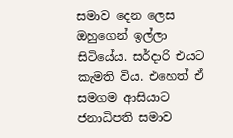සමාව දෙන ලෙස ඔහුගෙන් ඉල්ලා සිටියේය. සර්දාරි එයට කැමති විය. එහෙත් ඒ සමගම ආසියාට ජනාධිපති සමාව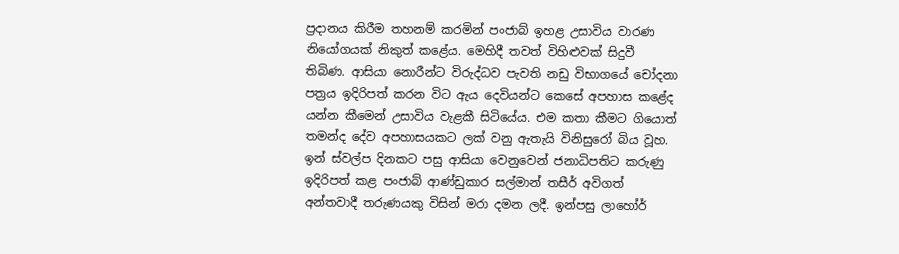ප්‍රදානය කිරීම තහනම් කරමින් පංජාබ් ඉහළ උසාවිය වාරණ නියෝගයක් නිකුත් කළේය. මෙහිදී තවත් විහිළුවක් සිදුවී තිබිණ. ආසියා නොරීන්ට විරුද්ධව පැවති නඩු විභාගයේ චෝදනා පත්‍රය ඉදිරිපත් කරන විට ඇය දෙවියන්ට කෙසේ අපහාස කළේද යන්න කීමෙන් උසාවිය වැළකී සිටියේය. එම කතා කීමට ගියොත් තමන්ද දේව අපහාසයකට ලක් වනු ඇතැයි විනිසුරෝ බිය වූහ. ඉන් ස්වල්ප දිනකට පසු ආසියා වෙනුවෙන් ජනාධිපතිට කරුණු ඉදිරිපත් කළ පංජාබ් ආණ්ඩුකාර සල්මාන් තසීර් අවිගත් අන්තවාදී තරුණයකු විසින් මරා දමන ලදී. ඉන්පසු ලාහෝර්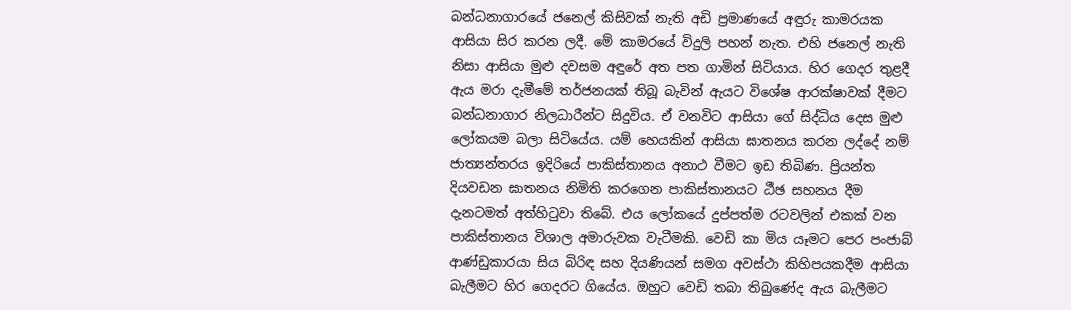බන්ධනාගාරයේ ජනෙල් කිසිවක් නැති අඩි ප්‍රමාණයේ අඳුරු කාමරයක ආසියා සිර කරන ලදී. මේ කාමරයේ විදුලි පහන් නැත. එහි ජනෙල් නැති නිසා ආසියා මුළු දවසම අඳුරේ අත පත ගාමින් සිටියාය. හිර ගෙදර තුළදී ඇය මරා දැමීමේ තර්ජනයක් තිබූ බැවින් ඇයට විශේෂ ආරක්ෂාවක් දීමට බන්ධනාගාර නිලධාරීන්ට සිදුවිය. ඒ වනවිට ආසියා ගේ සිද්ධිය දෙස මුළු ලෝකයම බලා සිටියේය. යම් හෙයකින් ආසියා ඝාතනය කරන ලද්දේ නම් ජාත්‍යන්තරය ඉදිරියේ පාකිස්තානය අනාථ වීමට ඉඩ තිබිණ. ප්‍රියන්ත දියවඩන ඝාතනය නිමිති කරගෙන පාකිස්තානයට ඨීඡ සහනය දීම දැනටමත් අත්හිටුවා තිබේ. එය ලෝකයේ දුප්පත්ම රටවලින් එකක් වන පාකිස්තානය විශාල අමාරුවක වැටීමකි. වෙඩි කා මිය යෑමට පෙර පංජාබ් ආණ්ඩුකාරයා සිය බිරිඳ සහ දියණියන් සමග අවස්ථා කිහිපයකදීම ආසියා බැලීමට හිර ගෙදරට ගියේය. ඔහුට වෙඩි තබා තිබුණේද ඇය බැලීමට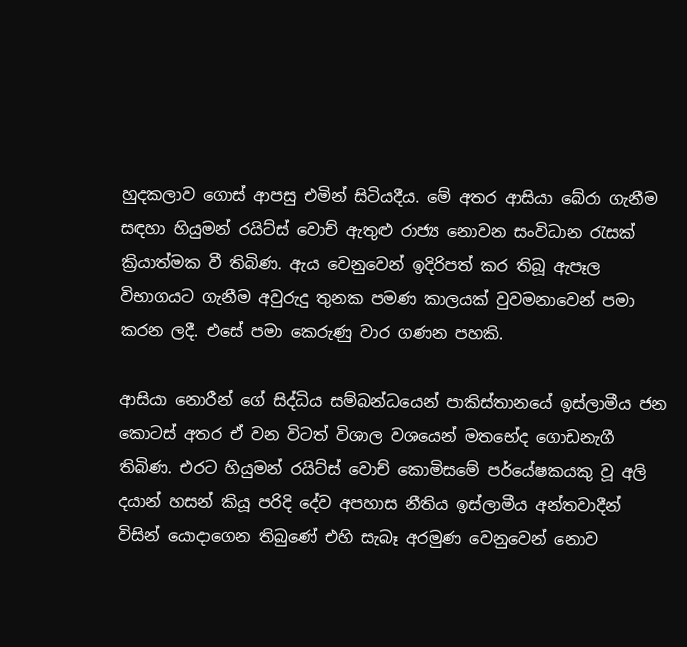හුදකලාව ගොස් ආපසු එමින් සිටියදීය. මේ අතර ආසියා බේරා ගැනීම සඳහා හියුමන් රයිට්ස් වොච් ඇතුළු රාජ්‍ය නොවන සංවිධාන රැසක් ක්‍රියාත්මක වී තිබිණ. ඇය වෙනුවෙන් ඉදිරිපත් කර තිබූ ඇපෑල විභාගයට ගැනීම අවුරුදු තුනක පමණ කාලයක් වුවමනාවෙන් පමා කරන ලදී. එසේ පමා කෙරුණු වාර ගණන පහකි.

ආසියා නොරීන් ගේ සිද්ධිය සම්බන්ධයෙන් පාකිස්තානයේ ඉස්ලාමීය ජන කොටස් අතර ඒ වන විටත් විශාල වශයෙන් මතභේද ගොඩනැගී තිබිණ. එරට හියුමන් රයිට්ස් වොච් කොමිසමේ පර්යේෂකයකු වූ අලි දයාන් හසන් කියූ පරිදි දේව අපහාස නීතිය ඉස්ලාමීය අන්තවාදීන් විසින් යොදාගෙන තිබුණේ එහි සැබෑ අරමුණ වෙනුවෙන් නොව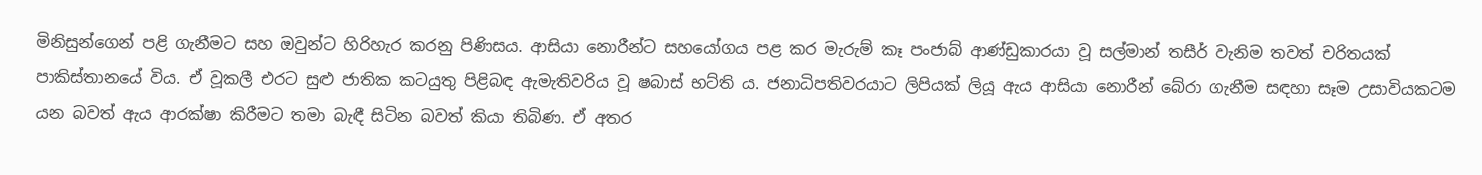මිනිසුන්ගෙන් පළි ගැනීමට සහ ඔවුන්ට හිරිහැර කරනු පිණිසය. ආසියා නොරීන්ට සහයෝගය පළ කර මැරුම් කෑ පංජාබ් ආණ්ඩුකාරයා වූ සල්මාන් තසීර් වැනිම තවත් චරිතයක් පාකිස්තානයේ විය. ඒ වූකලී එරට සුළු ජාතික කටයුතු පිළිබඳ ඇමැතිවරිය වූ ෂබාස් භට්ති ය. ජනාධිපතිවරයාට ලිපියක් ලියූ ඇය ආසියා නොරීන් බේරා ගැනීම සඳහා සෑම උසාවියකටම යන බවත් ඇය ආරක්ෂා කිරීමට තමා බැඳී සිටින බවත් කියා තිබිණ. ඒ අතර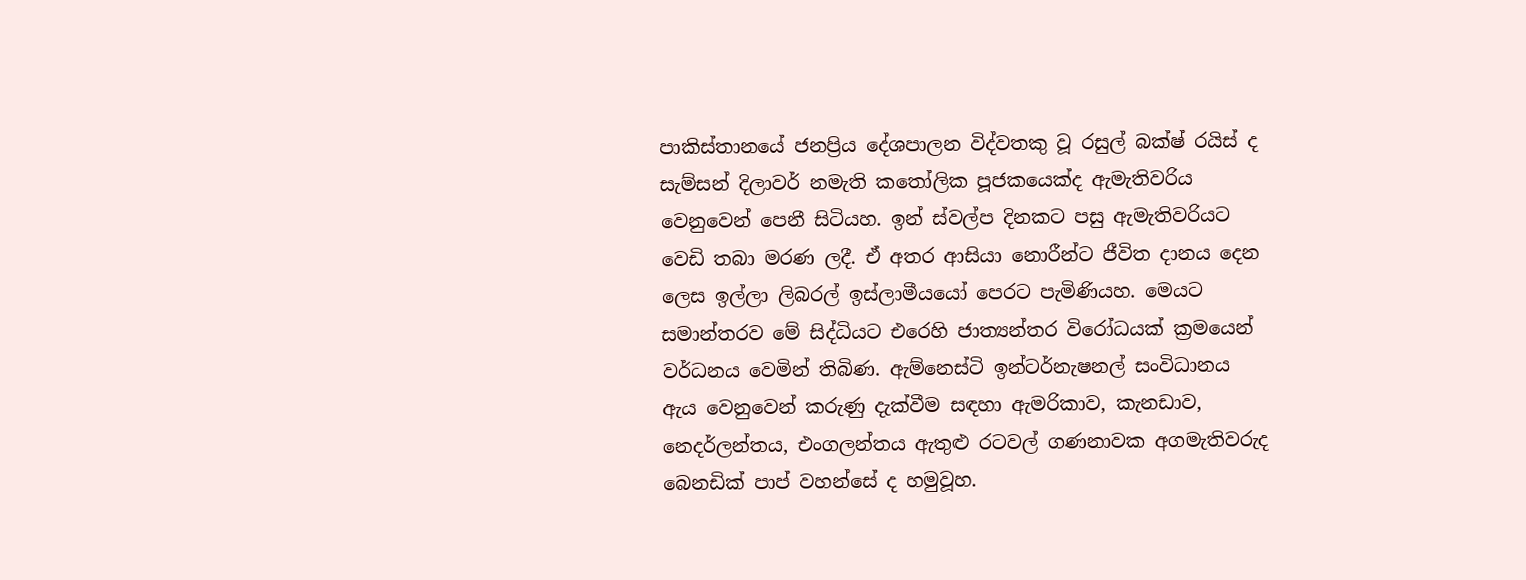පාකිස්තානයේ ජනප්‍රිය දේශපාලන විද්වතකු වූ රසුල් බක්ෂ් රයිස් ද සැම්සන් දිලාවර් නමැති කතෝලික පූජකයෙක්ද ඇමැතිවරිය වෙනුවෙන් පෙනී සිටියහ. ඉන් ස්වල්ප දිනකට පසු ඇමැතිවරියට වෙඩි තබා මරණ ලදී. ඒ අතර ආසියා නොරීන්ට ජීවිත දානය දෙන ලෙස ඉල්ලා ලිබරල් ඉස්ලාමීයයෝ පෙරට පැමිණියහ. මෙයට සමාන්තරව මේ සිද්ධියට එරෙහි ජාත්‍යන්තර විරෝධයක් ක්‍රමයෙන් වර්ධනය වෙමින් තිබිණ. ඇම්නෙස්ටි ඉන්ටර්නැෂනල් සංවිධානය ඇය වෙනුවෙන් කරුණු දැක්වීම සඳහා ඇමරිකාව, කැනඩාව, නෙදර්ලන්තය, එංගලන්තය ඇතුළු රටවල් ගණනාවක අගමැතිවරුද බෙනඩික් පාප් වහන්සේ ද හමුවූහ.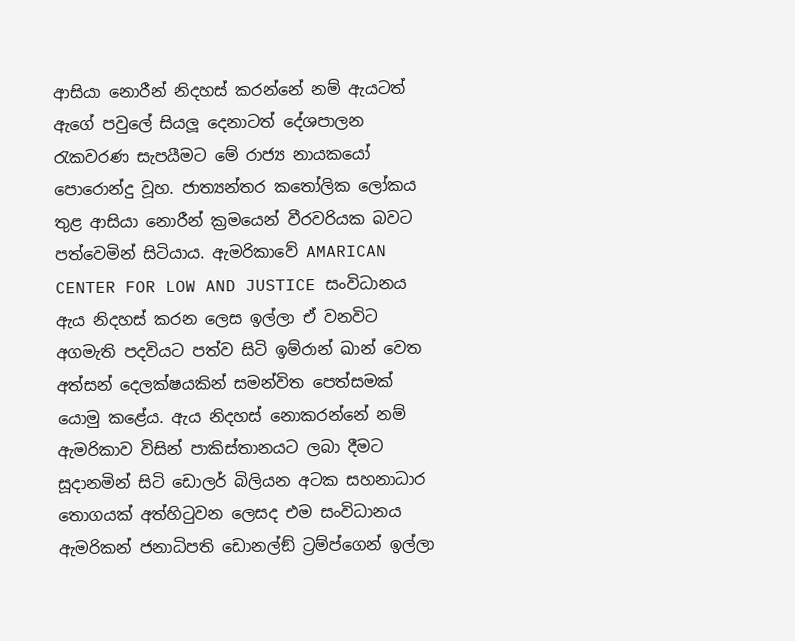ආසියා නොරීන් නිදහස් කරන්නේ නම් ඇයටත් ඇගේ පවුලේ සියලූ දෙනාටත් දේශපාලන රැකවරණ සැපයීමට මේ රාජ්‍ය නායකයෝ පොරොන්දු වූහ. ජාත්‍යන්තර කතෝලික ලෝකය තුළ ආසියා නොරීන් ක්‍රමයෙන් වීරවරියක බවට පත්වෙමින් සිටියාය. ඇමරිකාවේ AMARICAN CENTER FOR LOW AND JUSTICE සංවිධානය ඇය නිදහස් කරන ලෙස ඉල්ලා ඒ වනවිට අගමැති පදවියට පත්ව සිටි ඉම්රාන් ඛාන් වෙත අත්සන් දෙලක්ෂයකින් සමන්විත පෙත්සමක් යොමු කළේය. ඇය නිදහස් නොකරන්නේ නම් ඇමරිකාව විසින් පාකිස්තානයට ලබා දීමට සූදානමින් සිටි ඩොලර් බිලියන අටක සහනාධාර තොගයක් අත්හිටුවන ලෙසද එම සංවිධානය ඇමරිකන් ජනාධිපති ඩොනල්ඞ් ට්‍රම්ප්ගෙන් ඉල්ලා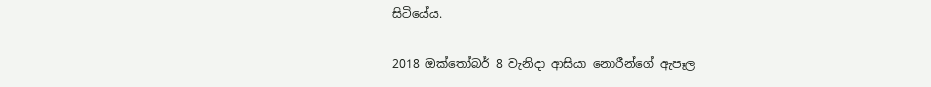සිටියේය.

2018 ඔක්තෝබර් 8 වැනිදා ආසියා නොරීන්ගේ ඇපෑල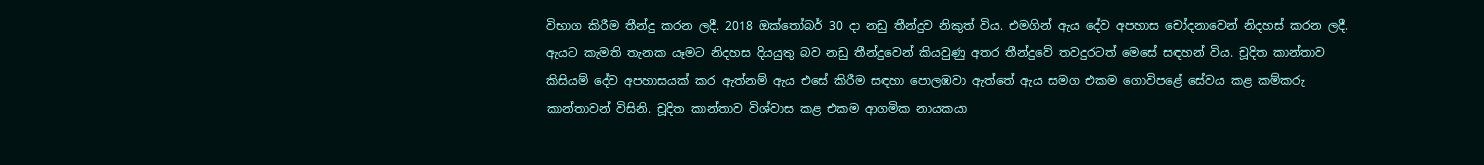විභාග කිරීම තීන්දු කරන ලදී. 2018 ඔක්තෝබර් 30 දා නඩු තීන්දුව නිකුත් විය. එමගින් ඇය දේව අපහාස චෝදනාවෙන් නිදහස් කරන ලදී. ඇයට කැමති තැනක යෑමට නිදහස දියයුතු බව නඩු තීන්දුවෙන් කියවුණු අතර තීන්දුවේ තවදුරටත් මෙසේ සඳහන් විය. චූදිත කාන්තාව කිසියම් දේව අපහාසයක් කර ඇත්නම් ඇය එසේ කිරීම සඳහා පොලඹවා ඇත්තේ ඇය සමග එකම ගොවිපළේ සේවය කළ කම්කරු කාන්තාවන් විසිනි. චූදිත කාන්තාව විශ්වාස කළ එකම ආගමික නායකයා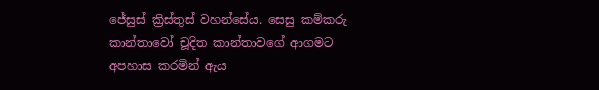ජේසුස් ක්‍රිස්තුස් වහන්සේය. සෙසු කම්කරු කාන්තාවෝ චූදිත කාන්තාවගේ ආගමට අපහාස කරමින් ඇය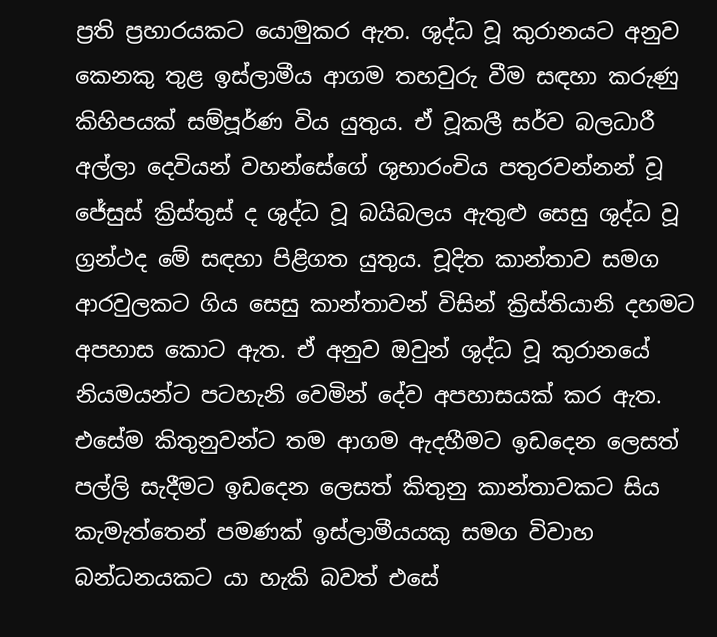ප්‍රති ප්‍රහාරයකට යොමුකර ඇත. ශුද්ධ වූ කුරානයට අනුව කෙනකු තුළ ඉස්ලාමීය ආගම තහවුරු වීම සඳහා කරුණු කිහිපයක් සම්පූර්ණ විය යුතුය. ඒ වූකලී සර්ව බලධාරී අල්ලා දෙවියන් වහන්සේගේ ශුභාරංචිය පතුරවන්නන් වූ ජේසුස් ක්‍රිස්තුස් ද ශුද්ධ වූ බයිබලය ඇතුළු සෙසු ශුද්ධ වූ ග්‍රන්ථද මේ සඳහා පිළිගත යුතුය. චූදිත කාන්තාව සමග ආරවුලකට ගිය සෙසු කාන්තාවන් විසින් ක්‍රිස්තියානි දහමට අපහාස කොට ඇත. ඒ අනුව ඔවුන් ශුද්ධ වූ කුරානයේ නියමයන්ට පටහැනි වෙමින් දේව අපහාසයක් කර ඇත. එසේම කිතුනුවන්ට තම ආගම ඇදහීමට ඉඩදෙන ලෙසත් පල්ලි සැදීමට ඉඩදෙන ලෙසත් කිතුනු කාන්තාවකට සිය කැමැත්තෙන් පමණක් ඉස්ලාමීයයකු සමග විවාහ බන්ධනයකට යා හැකි බවත් එසේ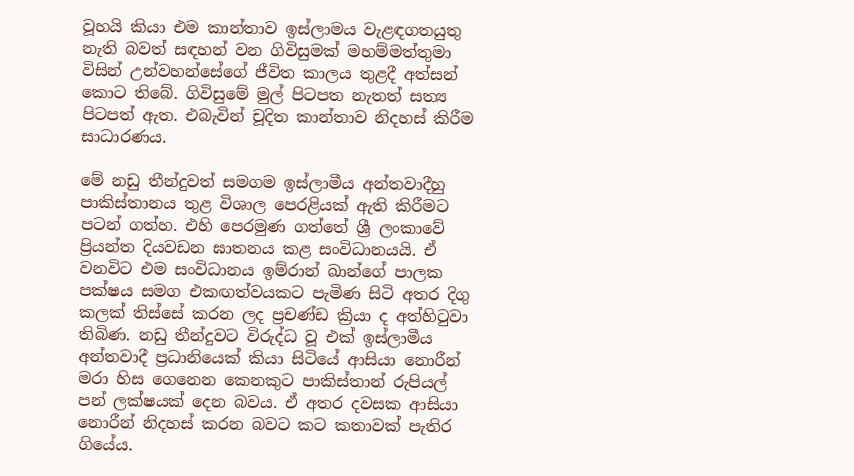වූහයි කියා එම කාන්තාව ඉස්ලාමය වැළඳගතයුතු නැති බවත් සඳහන් වන ගිවිසුමක් මහම්මත්තුමා විසින් උන්වහන්සේගේ ජීවිත කාලය තුළදී අත්සන් කොට තිබේ. ගිවිසුමේ මුල් පිටපත නැතත් සත්‍ය පිටපත් ඇත. එබැවින් චූදිත කාන්තාව නිදහස් කිරීම සාධාරණය.

මේ නඩු තීන්දුවත් සමගම ඉස්ලාමීය අන්තවාදීහු පාකිස්තානය තුළ විශාල පෙරළියක් ඇති කිරීමට පටන් ගත්හ. එහි පෙරමුණ ගත්තේ ශ්‍රී ලංකාවේ ප්‍රියන්ත දියවඩන ඝාතනය කළ සංවිධානයයි. ඒ වනවිට එම සංවිධානය ඉම්රාන් ඛාන්ගේ පාලක පක්ෂය සමග එකඟත්වයකට පැමිණ සිටි අතර දිගු කලක් තිස්සේ කරන ලද ප්‍රචණ්ඩ ක්‍රියා ද අත්හිටුවා තිබිණ. නඩු තීන්දුවට විරුද්ධ වූ එක් ඉස්ලාමීය අන්තවාදී ප්‍රධානියෙක් කියා සිටියේ ආසියා නොරීන් මරා හිස ගෙනෙන කෙනකුට පාකිස්තාන් රුපියල් පන් ලක්ෂයක් දෙන බවය. ඒ අතර දවසක ආසියා නොරීන් නිදහස් කරන බවට කට කතාවක් පැතිර ගියේය.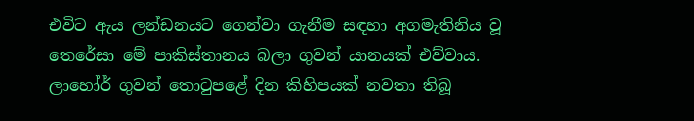එවිට ඇය ලන්ඩනයට ගෙන්වා ගැනීම සඳහා අගමැතිනිය වූ තෙරේසා මේ පාකිස්තානය බලා ගුවන් යානයක් එව්වාය. ලාහෝර් ගුවන් තොටුපළේ දින කිහිපයක් නවතා තිබූ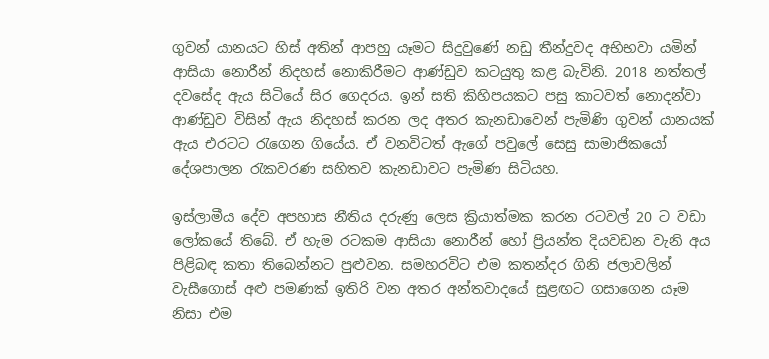ගුවන් යානයට හිස් අතින් ආපහු යෑමට සිදුවුණේ නඩු තීන්දුවද අභිභවා යමින් ආසියා නොරීන් නිදහස් නොකිරීමට ආණ්ඩුව කටයුතු කළ බැවිනි. 2018 නත්තල් දවසේද ඇය සිටියේ සිර ගෙදරය. ඉන් සති කිහිපයකට පසු කාටවත් නොදන්වා ආණ්ඩුව විසින් ඇය නිදහස් කරන ලද අතර කැනඩාවෙන් පැමිණි ගුවන් යානයක් ඇය එරටට රැගෙන ගියේය. ඒ වනවිටත් ඇගේ පවුලේ සෙසු සාමාජිකයෝ දේශපාලන රැකවරණ සහිතව කැනඩාවට පැමිණ සිටියහ.

ඉස්ලාමීය දේව අපහාස නීතිය දරුණු ලෙස ක්‍රියාත්මක කරන රටවල් 20 ට වඩා ලෝකයේ තිබේ. ඒ හැම රටකම ආසියා නොරීන් හෝ ප්‍රියන්ත දියවඩන වැනි අය පිළිබඳ කතා තිබෙන්නට පුළුවන. සමහරවිට එම කතන්දර ගිනි ජලාවලින් වැසීගොස් අළු පමණක් ඉතිරි වන අතර අන්තවාදයේ සුළඟට ගසාගෙන යෑම නිසා එම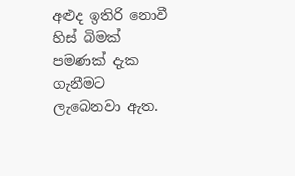අළුද ඉතිරි නොවී හිස් බිමක් පමණක් දැක ගැනීමට ලැබෙනවා ඇත.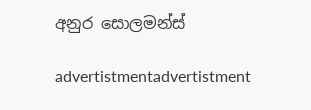අනුර සොලමන්ස්

advertistmentadvertistment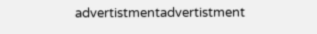advertistmentadvertistment